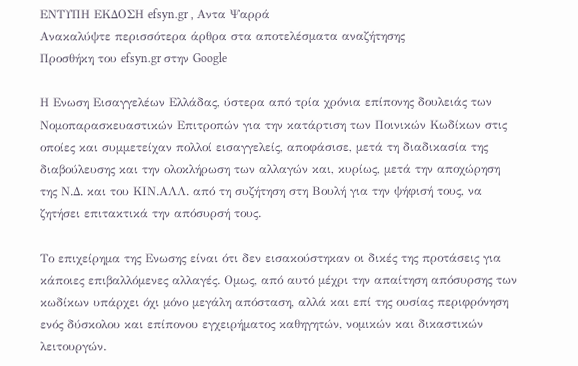ΕΝΤΥΠΗ ΕΚΔΟΣΗ efsyn.gr , Αντα Ψαρρά
Ανακαλύψτε περισσότερα άρθρα στα αποτελέσματα αναζήτησης
Προσθήκη του efsyn.gr στην Google

Η Ενωση Εισαγγελέων Ελλάδας, ύστερα από τρία χρόνια επίπονης δουλειάς των Νομοπαρασκευαστικών Επιτροπών για την κατάρτιση των Ποινικών Κωδίκων στις οποίες και συμμετείχαν πολλοί εισαγγελείς, αποφάσισε, μετά τη διαδικασία της διαβούλευσης και την ολοκλήρωση των αλλαγών και, κυρίως, μετά την αποχώρηση της Ν.Δ. και του ΚΙΝ.ΑΛΛ. από τη συζήτηση στη Βουλή για την ψήφισή τους, να ζητήσει επιτακτικά την απόσυρσή τους.

Το επιχείρημα της Ενωσης είναι ότι δεν εισακούστηκαν οι δικές της προτάσεις για κάποιες επιβαλλόμενες αλλαγές. Ομως, από αυτό μέχρι την απαίτηση απόσυρσης των κωδίκων υπάρχει όχι μόνο μεγάλη απόσταση, αλλά και επί της ουσίας περιφρόνηση ενός δύσκολου και επίπονου εγχειρήματος καθηγητών, νομικών και δικαστικών λειτουργών.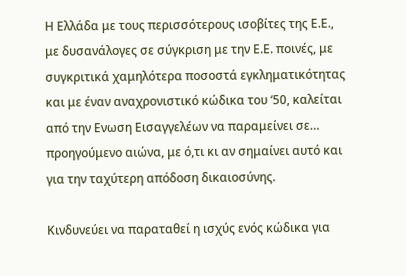Η Ελλάδα με τους περισσότερους ισοβίτες της Ε.Ε., με δυσανάλογες σε σύγκριση με την Ε.Ε. ποινές, με συγκριτικά χαμηλότερα ποσοστά εγκληματικότητας και με έναν αναχρονιστικό κώδικα του ‘50, καλείται από την Ενωση Εισαγγελέων να παραμείνει σε… προηγούμενο αιώνα, με ό,τι κι αν σημαίνει αυτό και για την ταχύτερη απόδοση δικαιοσύνης.

Κινδυνεύει να παραταθεί η ισχύς ενός κώδικα για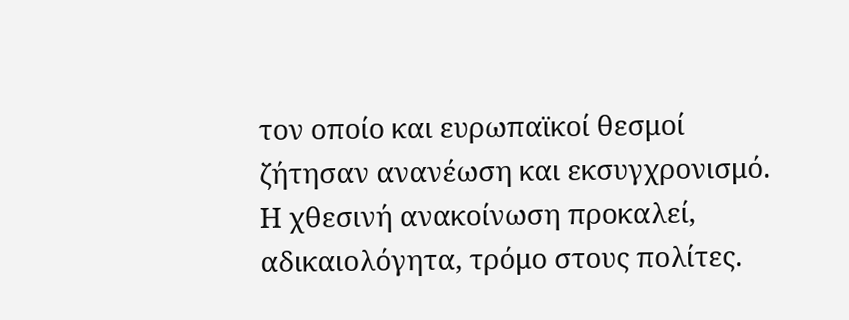τον οποίο και ευρωπαϊκοί θεσμοί ζήτησαν ανανέωση και εκσυγχρονισμό. Η χθεσινή ανακοίνωση προκαλεί, αδικαιολόγητα, τρόμο στους πολίτες.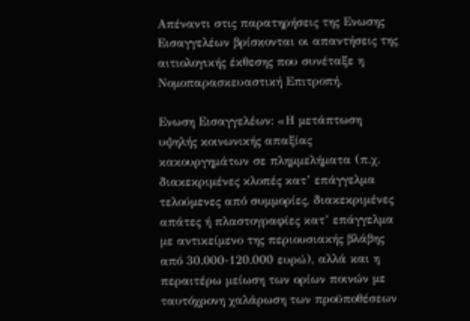Απέναντι στις παρατηρήσεις της Ενωσης Εισαγγελέων βρίσκονται οι απαντήσεις της αιτιολογικής έκθεσης που συνέταξε η Νομοπαρασκευαστική Επιτροπή.

Ενωση Εισαγγελέων: «Η μετάπτωση υψηλής κοινωνικής απαξίας κακουργημάτων σε πλημμελήματα (π.χ. διακεκριμένες κλοπές κατ’ επάγγελμα τελούμενες από συμμορίες, διακεκριμένες απάτες ή πλαστογραφίες κατ’ επάγγελμα με αντικείμενο της περιουσιακής βλάβης από 30.000-120.000 ευρώ), αλλά και η περαιτέρω μείωση των ορίων ποινών με ταυτόχρονη χαλάρωση των προϋποθέσεων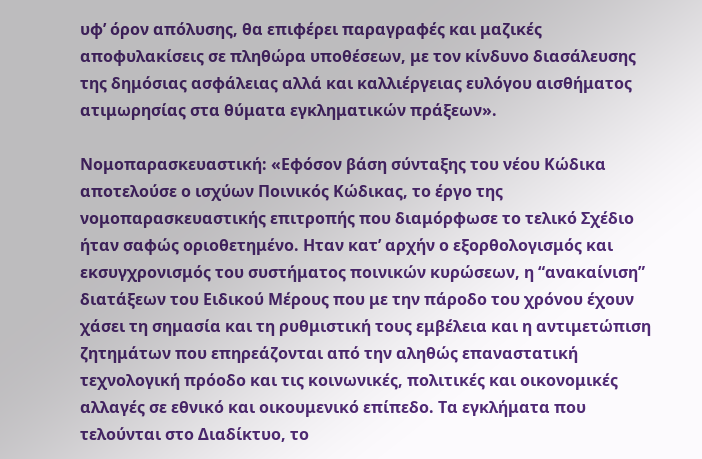υφ’ όρον απόλυσης, θα επιφέρει παραγραφές και μαζικές αποφυλακίσεις σε πληθώρα υποθέσεων, με τον κίνδυνο διασάλευσης της δημόσιας ασφάλειας αλλά και καλλιέργειας ευλόγου αισθήματος ατιμωρησίας στα θύματα εγκληματικών πράξεων».

Νομοπαρασκευαστική: «Εφόσον βάση σύνταξης του νέου Κώδικα αποτελούσε ο ισχύων Ποινικός Κώδικας, το έργο της νομοπαρασκευαστικής επιτροπής που διαμόρφωσε το τελικό Σχέδιο ήταν σαφώς οριοθετημένο. Ηταν κατ’ αρχήν ο εξορθολογισμός και εκσυγχρονισμός του συστήματος ποινικών κυρώσεων, η “ανακαίνιση” διατάξεων του Ειδικού Μέρους που με την πάροδο του χρόνου έχουν χάσει τη σημασία και τη ρυθμιστική τους εμβέλεια και η αντιμετώπιση ζητημάτων που επηρεάζονται από την αληθώς επαναστατική τεχνολογική πρόοδο και τις κοινωνικές, πολιτικές και οικονομικές αλλαγές σε εθνικό και οικουμενικό επίπεδο. Τα εγκλήματα που τελούνται στο Διαδίκτυο, το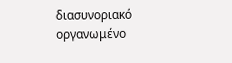διασυνοριακό οργανωμένο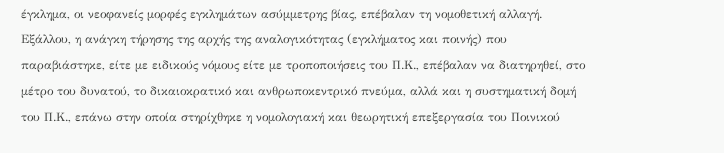έγκλημα, οι νεοφανείς μορφές εγκλημάτων ασύμμετρης βίας, επέβαλαν τη νομοθετική αλλαγή. Εξάλλου, η ανάγκη τήρησης της αρχής της αναλογικότητας (εγκλήματος και ποινής) που παραβιάστηκε, είτε με ειδικούς νόμους είτε με τροποποιήσεις του Π.Κ., επέβαλαν να διατηρηθεί, στο μέτρο του δυνατού, το δικαιοκρατικό και ανθρωποκεντρικό πνεύμα, αλλά και η συστηματική δομή του Π.Κ., επάνω στην οποία στηρίχθηκε η νομολογιακή και θεωρητική επεξεργασία του Ποινικού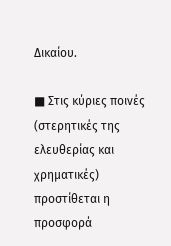Δικαίου.

■ Στις κύριες ποινές (στερητικές της ελευθερίας και χρηματικές) προστίθεται η προσφορά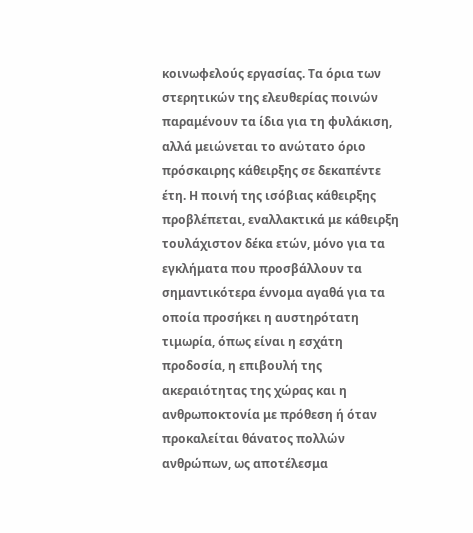κοινωφελούς εργασίας. Τα όρια των στερητικών της ελευθερίας ποινών παραμένουν τα ίδια για τη φυλάκιση, αλλά μειώνεται το ανώτατο όριο πρόσκαιρης κάθειρξης σε δεκαπέντε έτη. Η ποινή της ισόβιας κάθειρξης προβλέπεται, εναλλακτικά με κάθειρξη τουλάχιστον δέκα ετών, μόνο για τα εγκλήματα που προσβάλλουν τα σημαντικότερα έννομα αγαθά για τα οποία προσήκει η αυστηρότατη τιμωρία, όπως είναι η εσχάτη προδοσία, η επιβουλή της ακεραιότητας της χώρας και η ανθρωποκτονία με πρόθεση ή όταν προκαλείται θάνατος πολλών ανθρώπων, ως αποτέλεσμα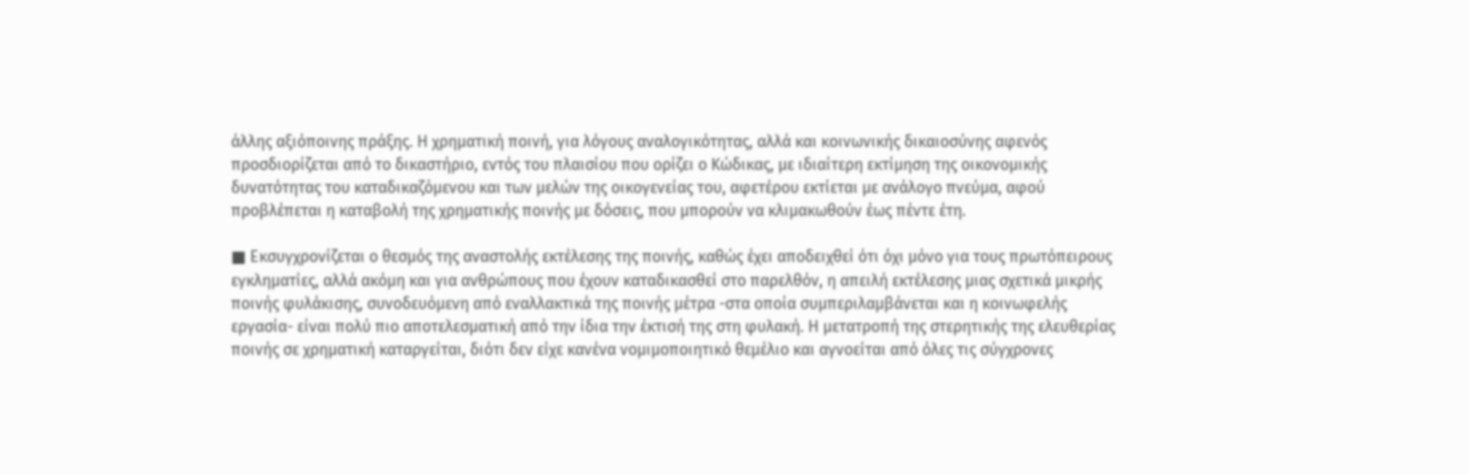άλλης αξιόποινης πράξης. Η χρηματική ποινή, για λόγους αναλογικότητας, αλλά και κοινωνικής δικαιοσύνης αφενός προσδιορίζεται από το δικαστήριο, εντός του πλαισίου που ορίζει ο Κώδικας, με ιδιαίτερη εκτίμηση της οικονομικής δυνατότητας του καταδικαζόμενου και των μελών της οικογενείας του, αφετέρου εκτίεται με ανάλογο πνεύμα, αφού προβλέπεται η καταβολή της χρηματικής ποινής με δόσεις, που μπορούν να κλιμακωθούν έως πέντε έτη.

■ Εκσυγχρονίζεται ο θεσμός της αναστολής εκτέλεσης της ποινής, καθώς έχει αποδειχθεί ότι όχι μόνο για τους πρωτόπειρους εγκληματίες, αλλά ακόμη και για ανθρώπους που έχουν καταδικασθεί στο παρελθόν, η απειλή εκτέλεσης μιας σχετικά μικρής ποινής φυλάκισης, συνοδευόμενη από εναλλακτικά της ποινής μέτρα -στα οποία συμπεριλαμβάνεται και η κοινωφελής εργασία- είναι πολύ πιο αποτελεσματική από την ίδια την έκτισή της στη φυλακή. Η μετατροπή της στερητικής της ελευθερίας ποινής σε χρηματική καταργείται, διότι δεν είχε κανένα νομιμοποιητικό θεμέλιο και αγνοείται από όλες τις σύγχρονες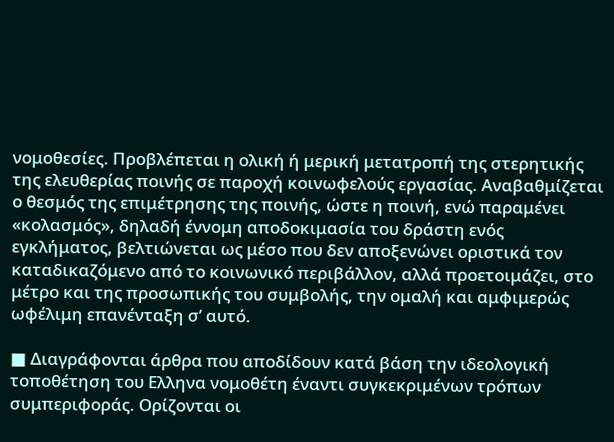νομοθεσίες. Προβλέπεται η ολική ή μερική μετατροπή της στερητικής της ελευθερίας ποινής σε παροχή κοινωφελούς εργασίας. Αναβαθμίζεται ο θεσμός της επιμέτρησης της ποινής, ώστε η ποινή, ενώ παραμένει «κολασμός», δηλαδή έννομη αποδοκιμασία του δράστη ενός εγκλήματος, βελτιώνεται ως μέσο που δεν αποξενώνει οριστικά τον καταδικαζόμενο από το κοινωνικό περιβάλλον, αλλά προετοιμάζει, στο μέτρο και της προσωπικής του συμβολής, την ομαλή και αμφιμερώς ωφέλιμη επανένταξη σ’ αυτό.

■ Διαγράφονται άρθρα που αποδίδουν κατά βάση την ιδεολογική τοποθέτηση του Ελληνα νομοθέτη έναντι συγκεκριμένων τρόπων συμπεριφοράς. Ορίζονται οι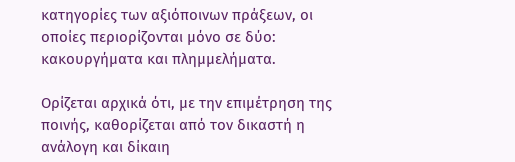κατηγορίες των αξιόποινων πράξεων, οι οποίες περιορίζονται μόνο σε δύο: κακουργήματα και πλημμελήματα.

Ορίζεται αρχικά ότι, με την επιμέτρηση της ποινής, καθορίζεται από τον δικαστή η ανάλογη και δίκαιη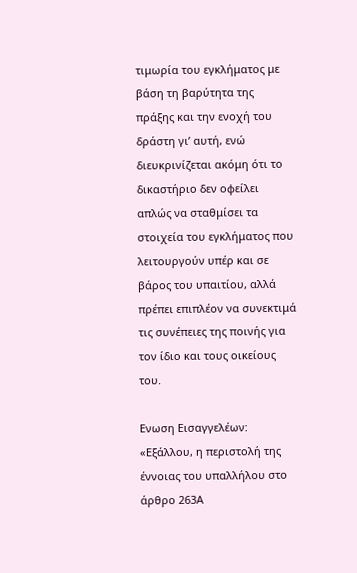τιμωρία του εγκλήματος με βάση τη βαρύτητα της πράξης και την ενοχή του δράστη γι’ αυτή, ενώ διευκρινίζεται ακόμη ότι το δικαστήριο δεν οφείλει απλώς να σταθμίσει τα στοιχεία του εγκλήματος που λειτουργούν υπέρ και σε βάρος του υπαιτίου, αλλά πρέπει επιπλέον να συνεκτιμά τις συνέπειες της ποινής για τον ίδιο και τους οικείους του.

Ενωση Εισαγγελέων: «Εξάλλου, η περιστολή της έννοιας του υπαλλήλου στο άρθρο 263Α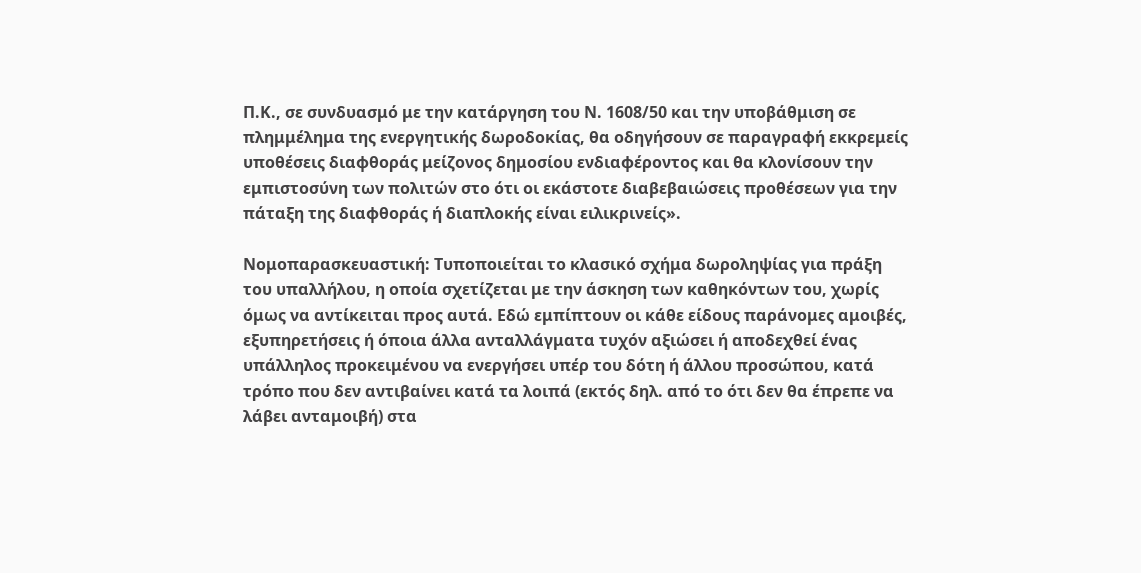Π.Κ., σε συνδυασμό με την κατάργηση του Ν. 1608/50 και την υποβάθμιση σε πλημμέλημα της ενεργητικής δωροδοκίας, θα οδηγήσουν σε παραγραφή εκκρεμείς υποθέσεις διαφθοράς μείζονος δημοσίου ενδιαφέροντος και θα κλονίσουν την εμπιστοσύνη των πολιτών στο ότι οι εκάστοτε διαβεβαιώσεις προθέσεων για την πάταξη της διαφθοράς ή διαπλοκής είναι ειλικρινείς».

Νομοπαρασκευαστική: Τυποποιείται το κλασικό σχήμα δωροληψίας για πράξη του υπαλλήλου, η οποία σχετίζεται με την άσκηση των καθηκόντων του, χωρίς όμως να αντίκειται προς αυτά. Εδώ εμπίπτουν οι κάθε είδους παράνομες αμοιβές, εξυπηρετήσεις ή όποια άλλα ανταλλάγματα τυχόν αξιώσει ή αποδεχθεί ένας υπάλληλος προκειμένου να ενεργήσει υπέρ του δότη ή άλλου προσώπου, κατά τρόπο που δεν αντιβαίνει κατά τα λοιπά (εκτός δηλ. από το ότι δεν θα έπρεπε να λάβει ανταμοιβή) στα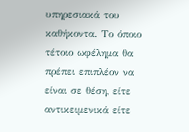υπηρεσιακά του καθήκοντα. Το όποιο τέτοιο ωφέλημα θα πρέπει επιπλέον να είναι σε θέση, είτε αντικειμενικά είτε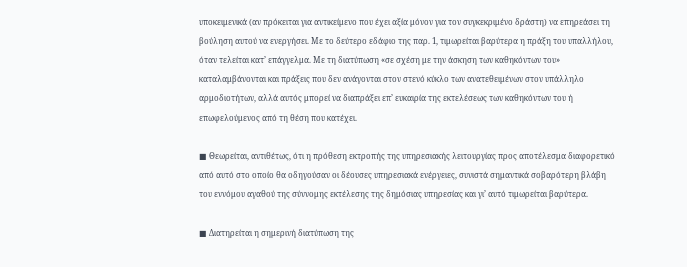υποκειμενικά (αν πρόκειται για αντικείμενο που έχει αξία μόνον για τον συγκεκριμένο δράστη) να επηρεάσει τη βούληση αυτού να ενεργήσει. Με το δεύτερο εδάφιο της παρ. 1, τιμωρείται βαρύτερα η πράξη του υπαλλήλου, όταν τελείται κατ’ επάγγελμα. Με τη διατύπωση «σε σχέση με την άσκηση των καθηκόντων του» καταλαμβάνονται και πράξεις που δεν ανάγονται στον στενό κύκλο των ανατεθειμένων στον υπάλληλο αρμοδιοτήτων, αλλά αυτός μπορεί να διαπράξει επ’ ευκαιρία της εκτελέσεως των καθηκόντων του ή επωφελούμενος από τη θέση που κατέχει.

■ Θεωρείται, αντιθέτως, ότι η πρόθεση εκτροπής της υπηρεσιακής λειτουργίας προς αποτέλεσμα διαφορετικό από αυτό στο οποίο θα οδηγούσαν οι δέουσες υπηρεσιακά ενέργειες, συνιστά σημαντικά σοβαρότερη βλάβη του εννόμου αγαθού της σύννομης εκτέλεσης της δημόσιας υπηρεσίας και γι’ αυτό τιμωρείται βαρύτερα.

■ Διατηρείται η σημερινή διατύπωση της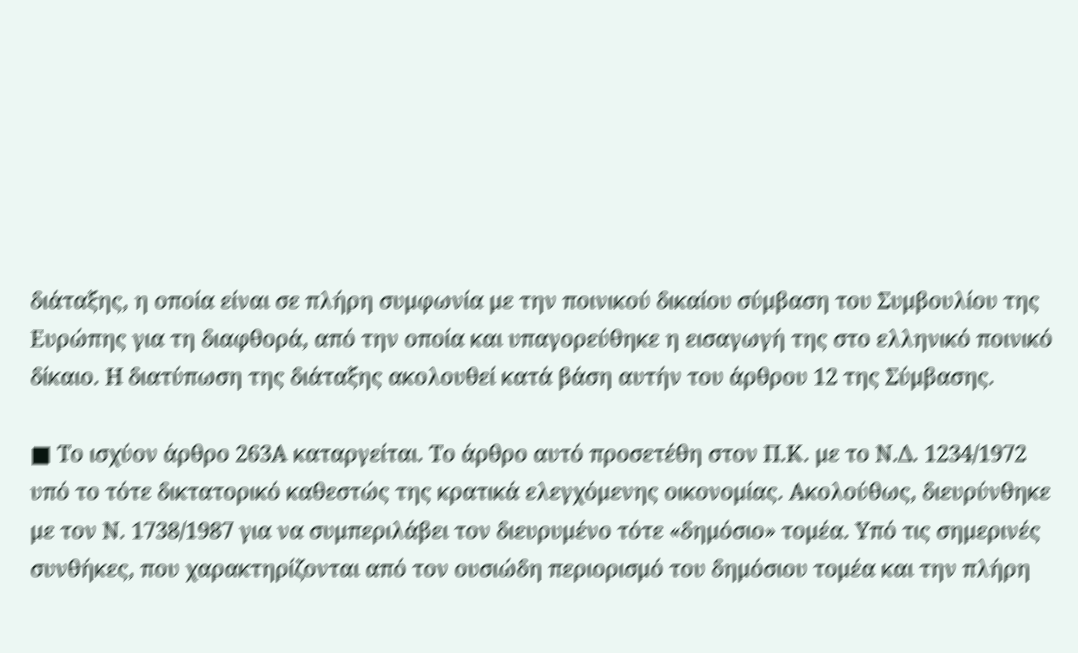διάταξης, η οποία είναι σε πλήρη συμφωνία με την ποινικού δικαίου σύμβαση του Συμβουλίου της Ευρώπης για τη διαφθορά, από την οποία και υπαγορεύθηκε η εισαγωγή της στο ελληνικό ποινικό δίκαιο. Η διατύπωση της διάταξης ακολουθεί κατά βάση αυτήν του άρθρου 12 της Σύμβασης.

■ Το ισχύον άρθρο 263Α καταργείται. Το άρθρο αυτό προσετέθη στον Π.Κ. με το Ν.Δ. 1234/1972 υπό το τότε δικτατορικό καθεστώς της κρατικά ελεγχόμενης οικονομίας. Ακολούθως, διευρύνθηκε με τον Ν. 1738/1987 για να συμπεριλάβει τον διευρυμένο τότε «δημόσιο» τομέα. Υπό τις σημερινές συνθήκες, που χαρακτηρίζονται από τον ουσιώδη περιορισμό του δημόσιου τομέα και την πλήρη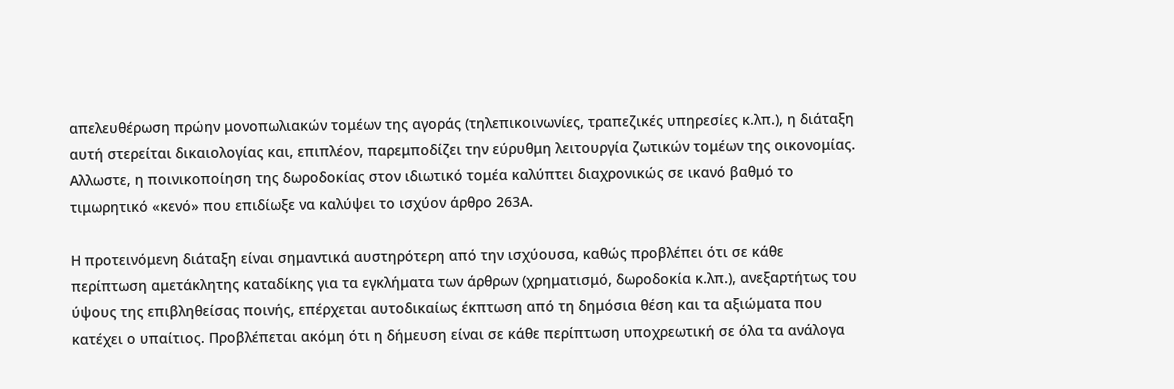απελευθέρωση πρώην μονοπωλιακών τομέων της αγοράς (τηλεπικοινωνίες, τραπεζικές υπηρεσίες κ.λπ.), η διάταξη αυτή στερείται δικαιολογίας και, επιπλέον, παρεμποδίζει την εύρυθμη λειτουργία ζωτικών τομέων της οικονομίας. Αλλωστε, η ποινικοποίηση της δωροδοκίας στον ιδιωτικό τομέα καλύπτει διαχρονικώς σε ικανό βαθμό το τιμωρητικό «κενό» που επιδίωξε να καλύψει το ισχύον άρθρο 263Α.

Η προτεινόμενη διάταξη είναι σημαντικά αυστηρότερη από την ισχύουσα, καθώς προβλέπει ότι σε κάθε περίπτωση αμετάκλητης καταδίκης για τα εγκλήματα των άρθρων (χρηματισμό, δωροδοκία κ.λπ.), ανεξαρτήτως του ύψους της επιβληθείσας ποινής, επέρχεται αυτοδικαίως έκπτωση από τη δημόσια θέση και τα αξιώματα που κατέχει ο υπαίτιος. Προβλέπεται ακόμη ότι η δήμευση είναι σε κάθε περίπτωση υποχρεωτική σε όλα τα ανάλογα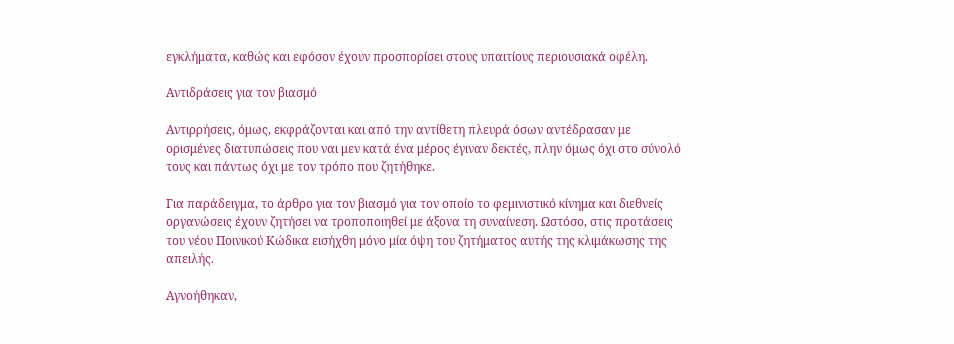εγκλήματα, καθώς και εφόσον έχουν προσπορίσει στους υπαιτίους περιουσιακά οφέλη.

Αντιδράσεις για τον βιασμό

Αντιρρήσεις, όμως, εκφράζονται και από την αντίθετη πλευρά όσων αντέδρασαν με ορισμένες διατυπώσεις που ναι μεν κατά ένα μέρος έγιναν δεκτές, πλην όμως όχι στο σύνολό τους και πάντως όχι με τον τρόπο που ζητήθηκε.

Για παράδειγμα, το άρθρο για τον βιασμό για τον οποίο το φεμινιστικό κίνημα και διεθνείς οργανώσεις έχουν ζητήσει να τροποποιηθεί με άξονα τη συναίνεση. Ωστόσο, στις προτάσεις του νέου Ποινικού Κώδικα εισήχθη μόνο μία όψη του ζητήματος αυτής της κλιμάκωσης της απειλής.

Αγνοήθηκαν,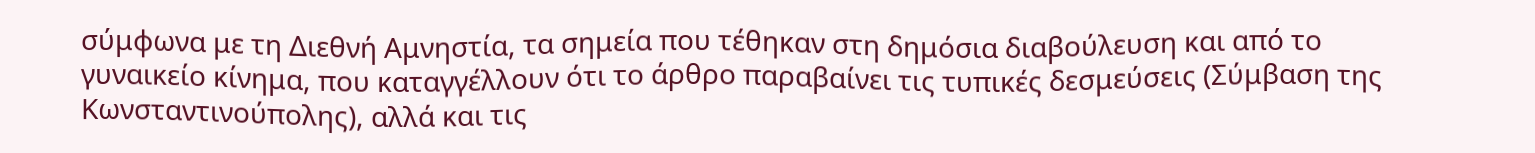σύμφωνα με τη Διεθνή Αμνηστία, τα σημεία που τέθηκαν στη δημόσια διαβούλευση και από το γυναικείο κίνημα, που καταγγέλλουν ότι το άρθρο παραβαίνει τις τυπικές δεσμεύσεις (Σύμβαση της Κωνσταντινούπολης), αλλά και τις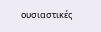ουσιαστικές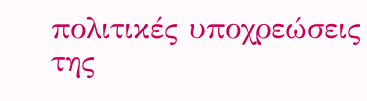πολιτικές υποχρεώσεις της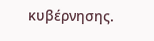κυβέρνησης.